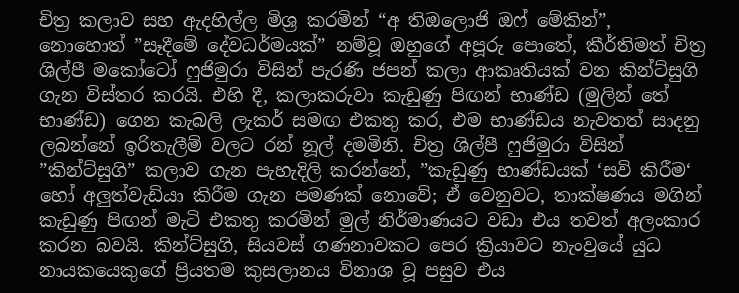චිත්‍ර කලාව සහ ඇදහිල්ල මිශ්‍ර කරමින් “අ තිඔලොජි ඔෆ් මේකින්”, නොහොත් ”සෑදීමේ දේවධර්මයක්” නම්වූ ඔහුගේ අපූරු පොතේ, කීර්තිමත් චිත්‍ර ශිල්පී මකෝටෝ ෆුජිමුරා විසින් පැරණි ජපන් කලා ආකෘතියක් වන කින්ට්සුගි ගැන විස්තර කරයි. එහි දී, කලාකරුවා කැඩුණු පිඟන් භාණ්ඩ (මුලින් තේ භාණ්ඩ) ගෙන කැබලි ලැකර් සමඟ එකතු කර, එම භාණ්ඩය නැවතත් සාදනු ලබන්නේ ඉරිතැලීම් වලට රන් නූල් දමමිනි. චිත්‍ර ශිල්පී ෆුජිමුරා විසින් ”කින්ට්සුගි” කලාව ගැන පැහැදිලි කරන්නේ, ”කැඩුණු භාණ්ඩයක් ‘සවි කිරීම‘ හෝ අලුත්වැඩියා කිරීම ගැන පමණක් නොවේ; ඒ වෙනුවට, තාක්ෂණය මගින් කැඩුණු පිඟන් මැටි එකතු කරමින් මුල් නිර්මාණයට වඩා එය තවත් අලංකාර කරන බවයි. කින්ට්සුගි, සියවස් ගණනාවකට පෙර ක්‍රියාවට නැංවුයේ යුධ නායකයෙකුගේ ප්‍රියතම කුසලානය විනාශ වූ පසුව එය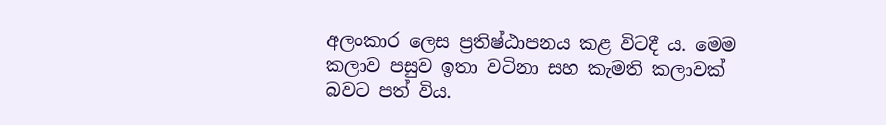අලංකාර ලෙස ප්‍රතිෂ්ඨාපනය කළ විටදී ය. මෙම කලාව පසුව ඉතා වටිනා සහ කැමති කලාවක් බවට පත් විය.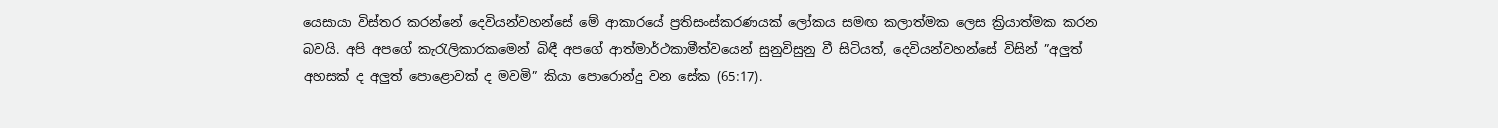යෙසායා විස්තර කරන්නේ දෙවියන්වහන්සේ මේ ආකාරයේ ප්‍රතිසංස්කරණයක් ලෝකය සමඟ කලාත්මක ලෙස ක්‍රියාත්මක කරන බවයි. අපි අපගේ කැරැලිකාරකමෙන් බිඳී අපගේ ආත්මාර්ථකාමීත්වයෙන් සුනුවිසුනු වී සිටියත්, දෙවියන්වහන්සේ විසින් ”අලුත් අහසක් ද අලුත් පොළොවක් ද මවමි” කියා පොරොන්දු වන සේක (65:17).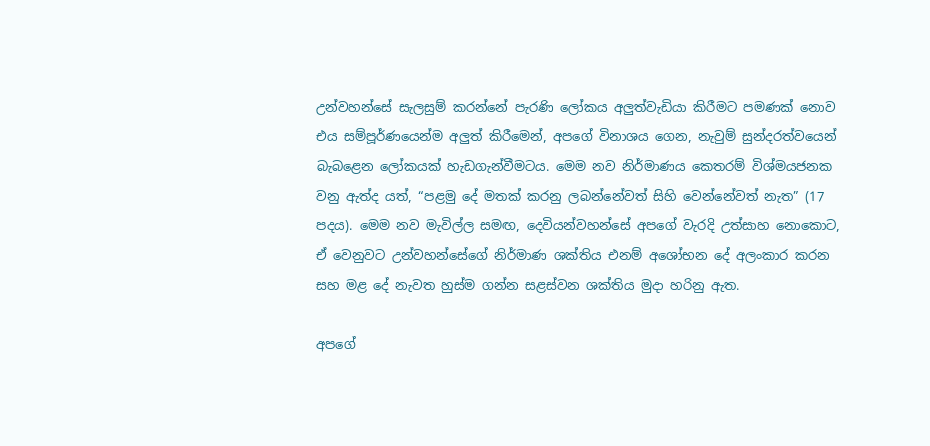උන්වහන්සේ සැලසුම් කරන්නේ පැරණි ලෝකය අලුත්වැඩියා කිරීමට පමණක් නොව එය සම්පූර්ණයෙන්ම අලුත් කිරීමෙන්, අපගේ විනාශය ගෙන, නැවුම් සුන්දරත්වයෙන් බැබළෙන ලෝකයක් හැඩගැන්වීමටය. මෙම නව නිර්මාණය කෙතරම් විශ්මයජනක වනු ඇත්ද යත්, “පළමු දේ මතක් කරනු ලබන්නේවත් සිහි වෙන්නේවත් නැත” (17 පදය). මෙම නව මැවිල්ල සමඟ, දෙවියන්වහන්සේ අපගේ වැරදි උත්සාහ නොකොට, ඒ වෙනුවට උන්වහන්සේගේ නිර්මාණ ශක්තිය එනම් අශෝභන දේ අලංකාර කරන සහ මළ දේ නැවත හුස්ම ගන්න සළස්වන ශක්තිය මුදා හරිනු ඇත.

අපගේ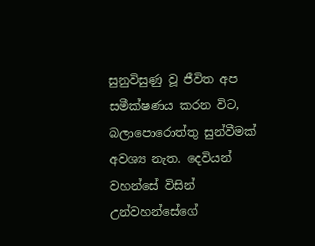සුනුවිසුණු වූ ජීවිත අප සමීක්ෂණය කරන විට, බලාපොරොත්තු සුන්වීමක් අවශ්‍ය නැත. දෙවියන් වහන්සේ විසින් උන්වහන්සේගේ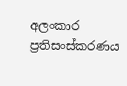අලංකාර ප්‍රතිසංස්කරණය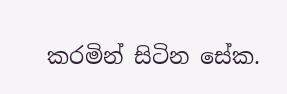කරමින් සිටින සේක.